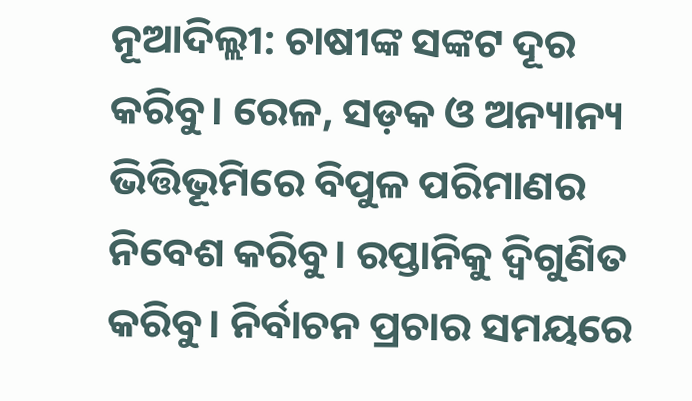ନୂଆଦିଲ୍ଲୀ: ଚାଷୀଙ୍କ ସଙ୍କଟ ଦୂର କରିବୁ। ରେଳ, ସଡ଼କ ଓ ଅନ୍ୟାନ୍ୟ ଭିତ୍ତିଭୂମିରେ ବିପୁଳ ପରିମାଣର ନିବେଶ କରିବୁ। ରପ୍ତାନିକୁ ଦ୍ବିଗୁଣିତ କରିବୁ। ନିର୍ବାଚନ ପ୍ରଚାର ସମୟରେ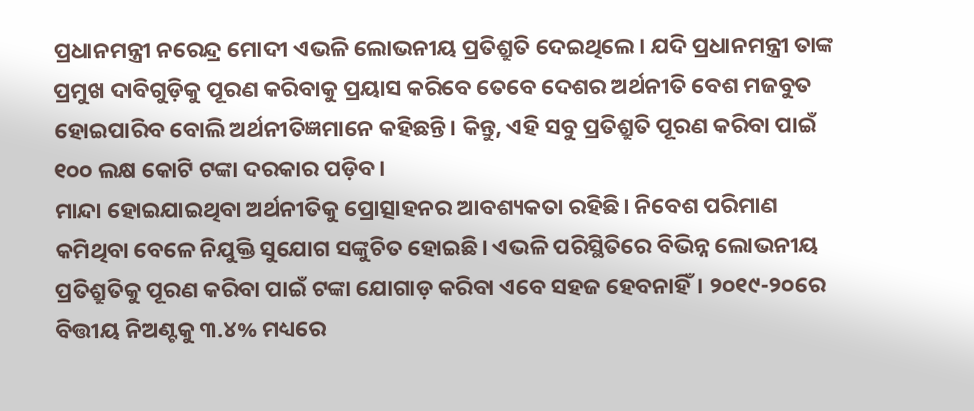ପ୍ରଧାନମନ୍ତ୍ରୀ ନରେନ୍ଦ୍ର ମୋଦୀ ଏଭଳି ଲୋଭନୀୟ ପ୍ରତିଶ୍ରୁତି ଦେଇଥିଲେ। ଯଦି ପ୍ରଧାନମନ୍ତ୍ରୀ ତାଙ୍କ ପ୍ରମୁଖ ଦାବିଗୁଡ଼ିକୁ ପୂରଣ କରିବାକୁ ପ୍ରୟାସ କରିବେ ତେବେ ଦେଶର ଅର୍ଥନୀତି ବେଶ ମଜବୁତ ହୋଇପାରିବ ବୋଲି ଅର୍ଥନୀତିଜ୍ଞମାନେ କହିଛନ୍ତି। କିନ୍ତୁ, ଏହି ସବୁ ପ୍ରତିଶ୍ରୁତି ପୂରଣ କରିବା ପାଇଁ ୧୦୦ ଲକ୍ଷ କୋଟି ଟଙ୍କା ଦରକାର ପଡ଼ିବ।
ମାନ୍ଦା ହୋଇଯାଇଥିବା ଅର୍ଥନୀତିକୁ ପ୍ରୋତ୍ସାହନର ଆବଶ୍ୟକତା ରହିଛି। ନିବେଶ ପରିମାଣ କମିଥିବା ବେଳେ ନିଯୁକ୍ତି ସୁଯୋଗ ସଙ୍କୁଚିତ ହୋଇଛି। ଏଭଳି ପରିସ୍ଥିତିରେ ବିଭିନ୍ନ ଲୋଭନୀୟ ପ୍ରତିଶ୍ରୁତିକୁ ପୂରଣ କରିବା ପାଇଁ ଟଙ୍କା ଯୋଗାଡ଼ କରିବା ଏବେ ସହଜ ହେବନାହିଁ। ୨୦୧୯-୨୦ରେ ବିତ୍ତୀୟ ନିଅଣ୍ଟକୁ ୩.୪% ମଧ୍ୟରେ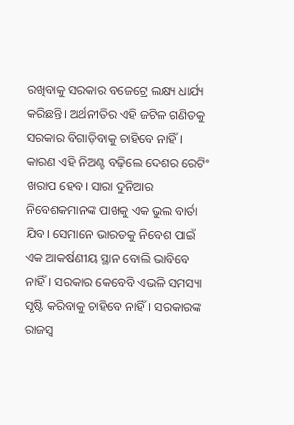ରଖିବାକୁ ସରକାର ବଜେଟ୍ରେ ଲକ୍ଷ୍ୟ ଧାର୍ଯ୍ୟ କରିଛନ୍ତି। ଅର୍ଥନୀତିର ଏହି ଜଟିଳ ଗଣିତକୁ ସରକାର ବିଗାଡ଼ିବାକୁ ଚାହିବେ ନାହିଁ। କାରଣ ଏହି ନିଅଣ୍ଟ ବଢ଼ିଲେ ଦେଶର ରେଟିଂ ଖରାପ ହେବ। ସାରା ଦୁନିଆର ନିବେଶକମାନଙ୍କ ପାଖକୁ ଏକ ଭୁଲ ବାର୍ତା ଯିବ। ସେମାନେ ଭାରତକୁ ନିବେଶ ପାଇଁ ଏକ ଆକର୍ଷଣୀୟ ସ୍ଥାନ ବୋଲି ଭାବିବେ ନାହିଁ। ସରକାର କେବେବି ଏଭଳି ସମସ୍ୟା ସୃଷ୍ଟି କରିବାକୁ ଚାହିବେ ନାହିଁ। ସରକାରଙ୍କ ରାଜସ୍ବ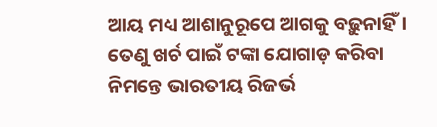ଆୟ ମଧ୍ୟ ଆଶାନୁରୂପେ ଆଗକୁ ବଢ଼ୁନାହିଁ। ତେଣୁ ଖର୍ଚ ପାଇଁ ଟଙ୍କା ଯୋଗାଡ଼ କରିବା ନିମନ୍ତେ ଭାରତୀୟ ରିଜର୍ଭ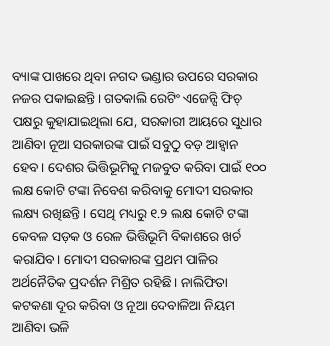ବ୍ୟାଙ୍କ ପାଖରେ ଥିବା ନଗଦ ଭଣ୍ଡାର ଉପରେ ସରକାର ନଜର ପକାଇଛନ୍ତି। ଗତକାଲି ରେଟିଂ ଏଜେନ୍ସି ଫିଚ୍ ପକ୍ଷରୁ କୁହାଯାଇଥିଲା ଯେ, ସରକାରୀ ଆୟରେ ସୁଧାର ଆଣିବା ନୂଆ ସରକାରଙ୍କ ପାଇଁ ସବୁଠୁ ବଡ଼ ଆହ୍ବାନ ହେବ। ଦେଶର ଭିତ୍ତିଭୂମିକୁ ମଜବୁତ କରିବା ପାଇଁ ୧୦୦ ଲକ୍ଷ କୋଟି ଟଙ୍କା ନିବେଶ କରିବାକୁ ମୋଦୀ ସରକାର ଲକ୍ଷ୍ୟ ରଖିଛନ୍ତି। ସେଥି ମଧ୍ୟରୁ ୧.୨ ଲକ୍ଷ କୋଟି ଟଙ୍କା କେବଳ ସଡ଼କ ଓ ରେଳ ଭିତ୍ତିଭୂମି ବିକାଶରେ ଖର୍ଚ କରାଯିବ। ମୋଦୀ ସରକାରଙ୍କ ପ୍ରଥମ ପାଳିର ଅର୍ଥନୈତିକ ପ୍ରଦର୍ଶନ ମିଶ୍ରିତ ରହିଛି। ନାଲିଫିତା କଟକଣା ଦୂର କରିବା ଓ ନୂଆ ଦେବାଳିଆ ନିୟମ ଆଣିବା ଭଳି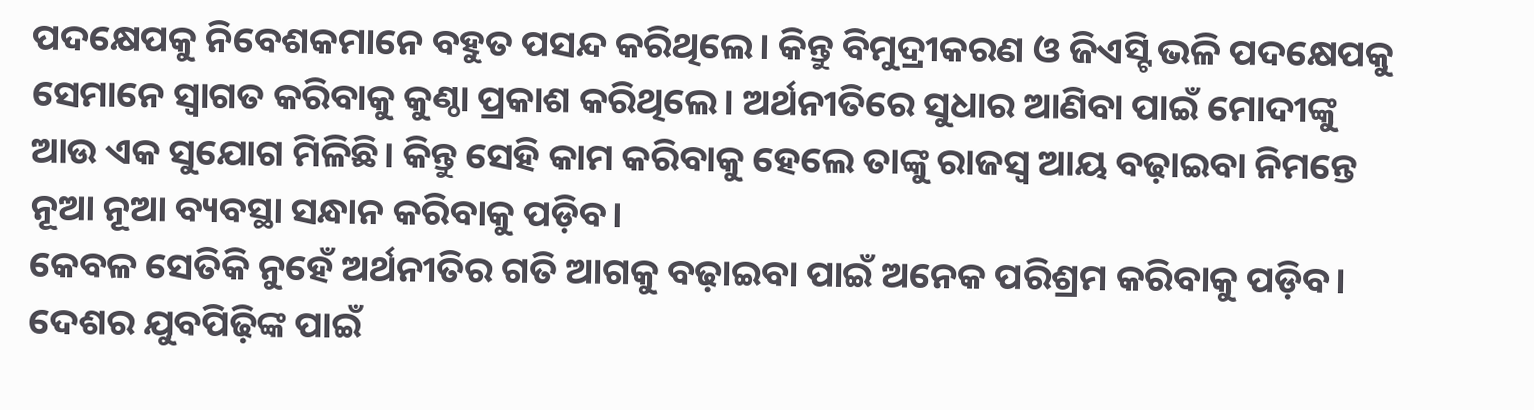ପଦକ୍ଷେପକୁ ନିବେଶକମାନେ ବହୁତ ପସନ୍ଦ କରିଥିଲେ। କିନ୍ତୁ ବିମୁଦ୍ରୀକରଣ ଓ ଜିଏସ୍ଟି ଭଳି ପଦକ୍ଷେପକୁ ସେମାନେ ସ୍ବାଗତ କରିବାକୁ କୁଣ୍ଠା ପ୍ରକାଶ କରିଥିଲେ। ଅର୍ଥନୀତିରେ ସୁଧାର ଆଣିବା ପାଇଁ ମୋଦୀଙ୍କୁ ଆଉ ଏକ ସୁଯୋଗ ମିଳିଛି। କିନ୍ତୁ ସେହି କାମ କରିବାକୁ ହେଲେ ତାଙ୍କୁ ରାଜସ୍ବ ଆୟ ବଢ଼ାଇବା ନିମନ୍ତେ ନୂଆ ନୂଆ ବ୍ୟବସ୍ଥା ସନ୍ଧାନ କରିବାକୁ ପଡ଼ିବ।
କେବଳ ସେତିକି ନୁହେଁ ଅର୍ଥନୀତିର ଗତି ଆଗକୁ ବଢ଼ାଇବା ପାଇଁ ଅନେକ ପରିଶ୍ରମ କରିବାକୁ ପଡ଼ିବ। ଦେଶର ଯୁବପିଢ଼ିଙ୍କ ପାଇଁ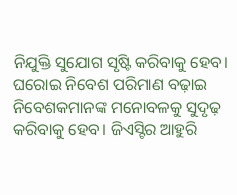ନିଯୁକ୍ତି ସୁଯୋଗ ସୃଷ୍ଟି କରିବାକୁ ହେବ। ଘରୋଇ ନିବେଶ ପରିମାଣ ବଢ଼ାଇ ନିବେଶକମାନଙ୍କ ମନୋବଳକୁ ସୁଦୃଢ଼ କରିବାକୁ ହେବ। ଜିଏସ୍ଟିର ଆହୁରି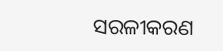ସରଳୀକରଣ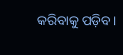କରିବାକୁ ପଡ଼ିବ।